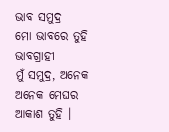ଭାବ ସମୁଦ୍ର
ମୋ ଭାବରେ ତୁହି ଭାବଗ୍ରାହୀ
ମୁଁ ସମୁଦ୍ର, ଅନେକ ଅନେକ ମେଘର ଆକାଶ ତୁହି ।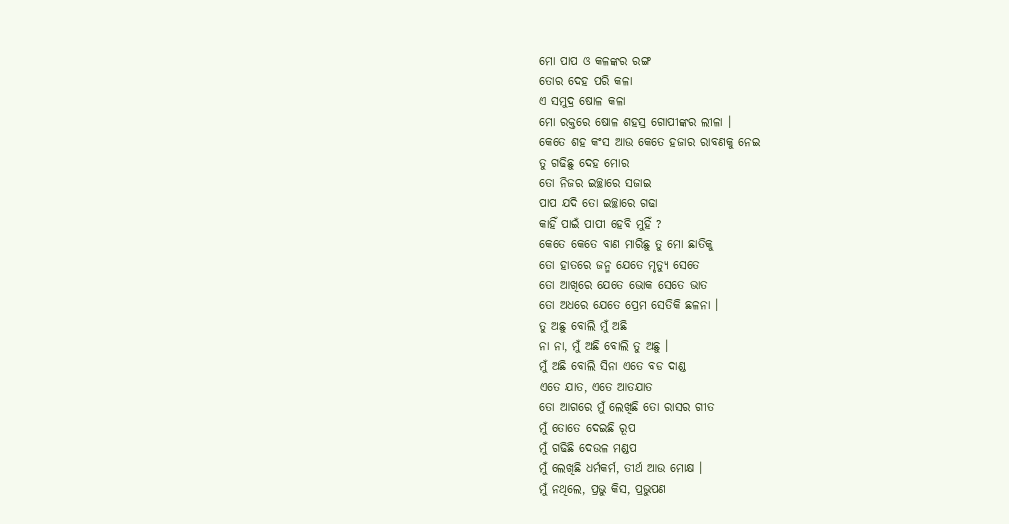ମୋ ପାପ ଓ କଳଙ୍କର ରଙ୍ଗ
ତୋର ଦେହ ପରି କଳା
ଏ ସମୁଦ୍ର ଷୋଳ କଳା
ମୋ ରକ୍ତରେ ଷୋଳ ଶହସ୍ର ଗୋପୀଙ୍କର ଲୀଳା ।
କେତେ ଶହ କଂସ ଆଉ କେତେ ହଜାର ରାବଣକୁ ନେଇ
ତୁ ଗଢିଛୁ ଦେହ ମୋର
ତୋ ନିଜର ଇଚ୍ଛାରେ ସଜାଇ
ପାପ ଯଦି ତୋ ଇଚ୍ଛାରେ ଗଢା
କାହିଁ ପାଇଁ ପାପୀ ହେବି ମୁହିଁ ?
କେତେ କେତେ ବାଣ ମାରିଛୁ ତୁ ମୋ ଛାତିକୁ
ତୋ ହାତରେ ଜନ୍ମ ଯେତେ ମୃତ୍ୟୁ ସେତେ
ତୋ ଆଖିରେ ଯେତେ ଭୋକ ସେତେ ଭାତ
ତୋ ଅଧରେ ଯେତେ ପ୍ରେମ ସେତିକି ଛଳନା ।
ତୁ ଅଛୁ ବୋଲି ମୁଁ ଅଛି
ନା ନା, ମୁଁ ଅଛି ବୋଲି ତୁ ଅଛୁ ।
ମୁଁ ଅଛି ବୋଲି ସିନା ଏତେ ବଡ ଦାଣ୍ଡ
ଏତେ ଯାତ, ଏତେ ଆତଯାତ
ତୋ ଆଗରେ ମୁଁ ଲେଖିଛି ତୋ ରାସର ଗୀତ
ମୁଁ ତୋତେ ଦେଇଛି ରୂପ
ମୁଁ ଗଢିଛି ଦେଉଳ ମଣ୍ଡପ
ମୁଁ ଲେଖିଛି ଧର୍ମକର୍ମ, ତୀର୍ଥ ଆଉ ମୋକ୍ଷ ।
ମୁଁ ନଥିଲେ, ପ୍ରଭୁ କିସ, ପ୍ରଭୁପଣ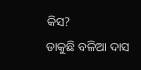କିସ?
ଡାକୁଛି ବଳିଆ ଦାସ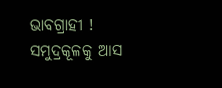ଭାବଗ୍ରାହୀ ! ସମୁଦ୍ରକୂଳକୁ ଆସ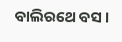ବାଲିରଥେ ବସ ।